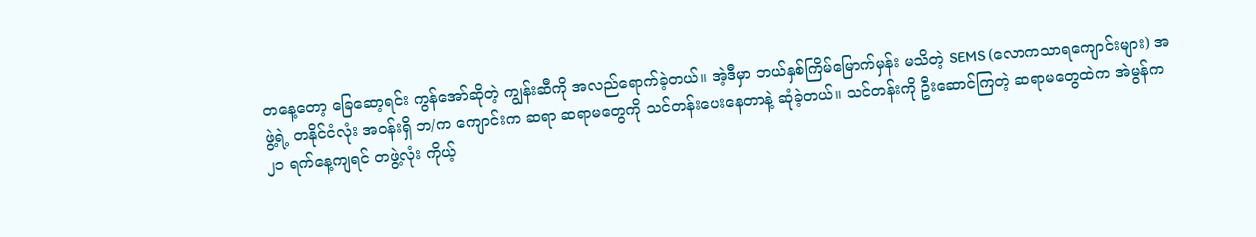တနေ့တော့ ခြေဆော့ရင်း ကွန်အော်ဆိုတဲ့ ကျွန်းဆီကို အလည်ရောက်ခဲ့တယ်။ အဲ့ဒီမှာ ဘယ်နှစ်ကြိမ်မြောက်မှန်း မသိတဲ့ SEMS (လောကသာရကျောင်းများ) အဖွဲ့ရဲ့ တနိုင်ငံလုံး အဝန်းရှိ ဘ/က ကျောင်းက ဆရာ ဆရာမတွေကို သင်တန်းပေးနေတာနဲ့ ဆုံခဲ့တယ်။ သင်တန်းကို ဦးဆောင်ကြတဲ့ ဆရာမတွေထဲက အဲမွန်က ၂၁ ရက်နေ့ကျရင် တဖွဲ့လုံး ကိုယ့်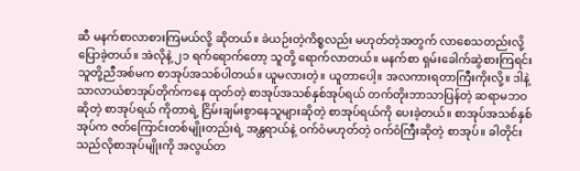ဆီ မနက်စာလာစားကြမယ်လို့ ဆိုတယ်။ ခဲယဉ်းတဲ့ကိစ္စလည်း မဟုတ်တဲ့အတွက် လာစေသတည်းလို့ ပြောခဲ့တယ်။ အဲလိုနဲ့ ၂၁ ရက်ရောက်တော့ သူတို့ ရောက်လာတယ်။ မနက်စာ ရှမ်းခေါက်ဆွဲစားကြရင်း သူတို့ညီအစ်မက စာအုပ်အသစ်ပါတယ်။ ယူမလားတဲ့။ ယူတာပေါ့။ အလကားရတာကြီးကိုးလို့။ ဒါနဲ့ သာလာယံစာအုပ်တိုက်ကနေ ထုတ်တဲ့ စာအုပ်အသစ်နှစ်အုပ်ရယ် တက်တိုးဘာသာပြန်တဲ့ ဆရာမဘဝဆိုတဲ့ စာအုပ်ရယ် ကိုတာရဲ့ ငြိမ်းချမ်းစွာနေသူများဆိုတဲ့ စာအုပ်ရယ်ကို ပေးခဲ့တယ်။ စာအုပ်အသစ်နှစ်အုပ်က ဇတ်ကြောင်းတစ်မျိုးတည်းရဲ့ အန္တရာယ်နဲ့ ဝက်ဝံမဟုတ်တဲ့ ဝက်ဝံကြီးဆိုတဲ့ စာအုပ်။ ခါတိုင်း သည်လိုစာအုပ်မျိုးကို အလွယ်တ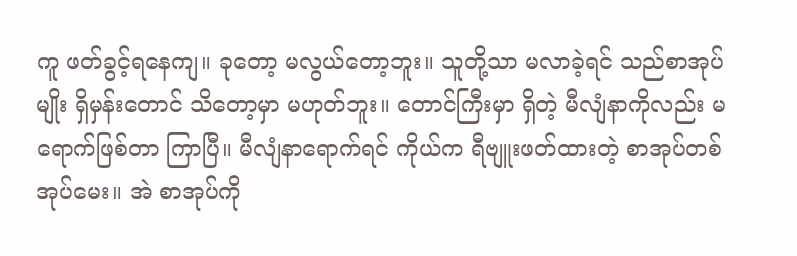ကူ ဖတ်ခွင့်ရနေကျ။ ခုတော့ မလွယ်တော့ဘူး။ သူတို့သာ မလာခဲ့ရင် သည်စာအုပ်မျိုး ရှိမှန်းတောင် သိတော့မှာ မဟုတ်ဘူး။ တောင်ကြီးမှာ ရှိတဲ့ မီလျံနာကိုလည်း မရောက်ဖြစ်တာ ကြာပြီ။ မီလျံနာရောက်ရင် ကိုယ်က ရီဗျူးဖတ်ထားတဲ့ စာအုပ်တစ်အုပ်မေး။ အဲ စာအုပ်ကို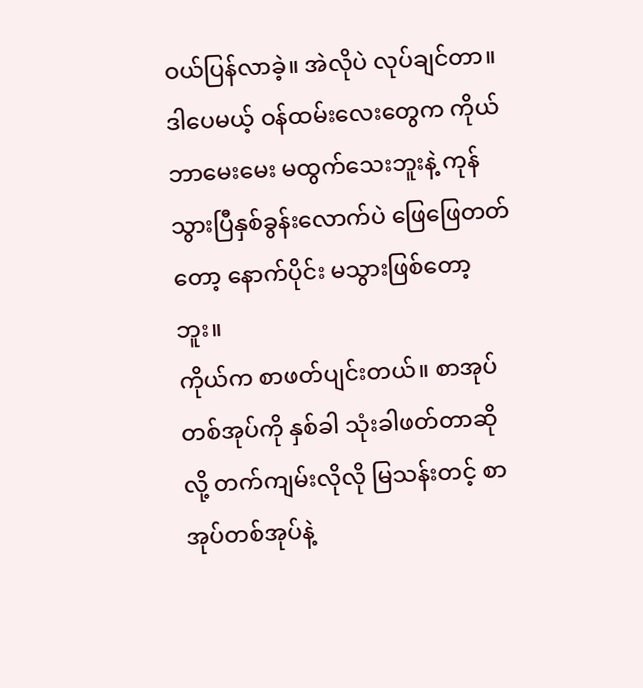ဝယ်ပြန်လာခဲ့။ အဲလိုပဲ လုပ်ချင်တာ။ ဒါပေမယ့် ဝန်ထမ်းလေးတွေက ကိုယ်ဘာမေးမေး မထွက်သေးဘူးနဲ့ ကုန်သွားပြီနှစ်ခွန်းလောက်ပဲ ဖြေဖြေတတ်တော့ နောက်ပိုင်း မသွားဖြစ်တော့ဘူး။
ကိုယ်က စာဖတ်ပျင်းတယ်။ စာအုပ်တစ်အုပ်ကို နှစ်ခါ သုံးခါဖတ်တာဆိုလို့ တက်ကျမ်းလိုလို မြသန်းတင့် စာအုပ်တစ်အုပ်နဲ့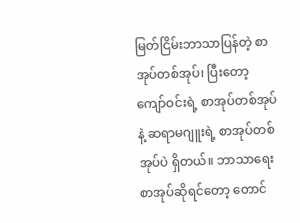မြတ်ငြိမ်းဘာသာပြန်တဲ့ စာအုပ်တစ်အုပ်၊ ပြီးတော့ ကျော်ဝင်းရဲ့ စာအုပ်တစ်အုပ်နဲ့ ဆရာမဂျူးရဲ့ စာအုပ်တစ်အုပ်ပဲ ရှိတယ်။ ဘာသာရေးစာအုပ်ဆိုရင်တော့ တောင်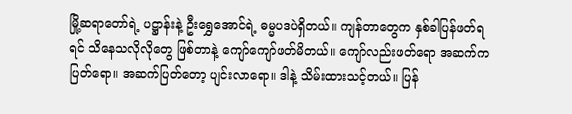မြို့ဆရာတော်ရဲ့ ပဋ္ဌာန်းနဲ့ ဦးရွှေအောင်ရဲ့ ဓမ္မပဒပဲရှိတယ်။ ကျန်တာတွေက နှစ်ခါပြန်ဖတ်ရရင် သိနေသလိုလိုတွေ ဖြစ်တာနဲ့ ကျော်ကျော်ဖတ်မိတယ်။ ကျော်လည်းဖတ်ရော အဆက်ကပြတ်ရော။ အဆက်ပြတ်တော့ ပျင်းလာရော။ ဒါနဲ့ သိမ်းထားသင့်တယ်။ ပြန်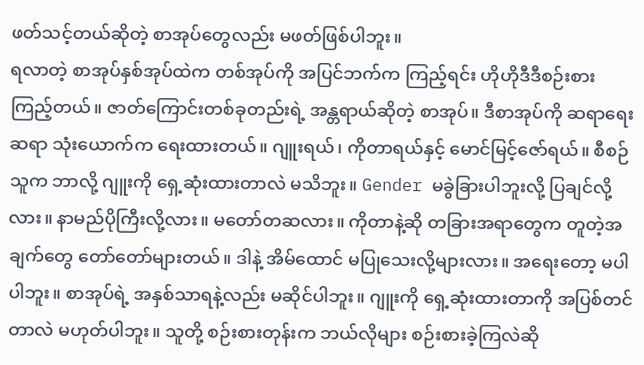ဖတ်သင့်တယ်ဆိုတဲ့ စာအုပ်တွေလည်း မဖတ်ဖြစ်ပါဘူး။
ရလာတဲ့ စာအုပ်နှစ်အုပ်ထဲက တစ်အုပ်ကို အပြင်ဘက်က ကြည့်ရင်း ဟိုဟိုဒီဒီစဉ်းစားကြည့်တယ်။ ဇာတ်ကြောင်းတစ်ခုတည်းရဲ့ အန္တရာယ်ဆိုတဲ့ စာအုပ်။ ဒီစာအုပ်ကို ဆရာရေးဆရာ သုံးယောက်က ရေးထားတယ်။ ဂျူးရယ်၊ ကိုတာရယ်နှင့် မောင်မြင့်ဇော်ရယ်။ စီစဉ်သူက ဘာလို့ ဂျူးကို ရှေ့ဆုံးထားတာလဲ မသိဘူး။ Gender မခွဲခြားပါဘူးလို့ ပြချင်လို့လား။ နာမည်ပိုကြီးလို့လား။ မတော်တဆလား။ ကိုတာနဲ့ဆို တခြားအရာတွေက တူတဲ့အချက်တွေ တော်တော်များတယ်။ ဒါနဲ့ အိမ်ထောင် မပြုသေးလို့များလား။ အရေးတော့ မပါပါဘူး။ စာအုပ်ရဲ့ အနှစ်သာရနဲ့လည်း မဆိုင်ပါဘူး။ ဂျူးကို ရှေ့ဆုံးထားတာကို အပြစ်တင်တာလဲ မဟုတ်ပါဘူး။ သူတို့ စဉ်းစားတုန်းက ဘယ်လိုများ စဉ်းစားခဲ့ကြလဲဆို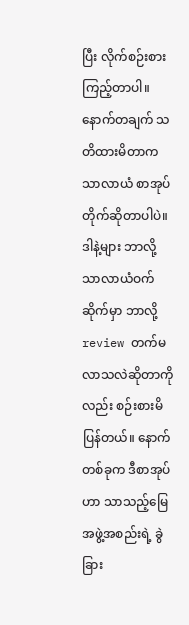ပြီး လိုက်စဉ်းစားကြည့်တာပါ။ နောက်တချက် သတိထားမိတာက သာလာယံ စာအုပ်တိုက်ဆိုတာပါပဲ။ ဒါနဲ့များ ဘာလို့ သာလာယံဝက်ဆိုက်မှာ ဘာလို့ review တက်မလာသလဲဆိုတာကိုလည်း စဉ်းစားမိပြန်တယ်။ နောက်တစ်ခုက ဒီစာအုပ်ဟာ သာသည့်မြေအဖွဲ့အစည်းရဲ့ ခွဲခြား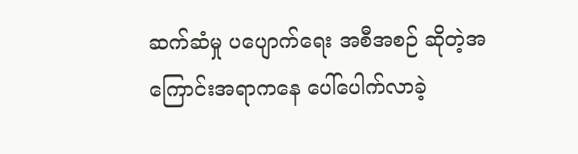ဆက်ဆံမှု ပပျောက်ရေး အစီအစဉ် ဆိုတဲ့အကြောင်းအရာကနေ ပေါ်ပေါက်လာခဲ့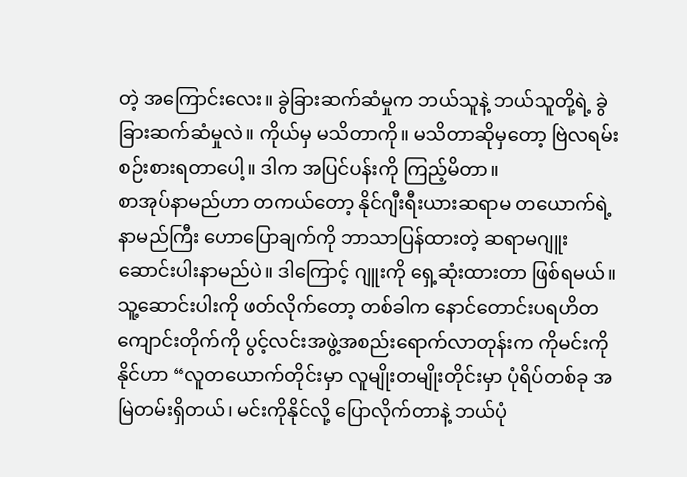တဲ့ အကြောင်းလေး။ ခွဲခြားဆက်ဆံမှုက ဘယ်သူနဲ့ ဘယ်သူတို့ရဲ့ ခွဲခြားဆက်ဆံမှုလဲ။ ကိုယ်မှ မသိတာကို။ မသိတာဆိုမှတော့ ဗြဲလရမ်းစဉ်းစားရတာပေါ့။ ဒါက အပြင်ပန်းကို ကြည့်မိတာ။
စာအုပ်နာမည်ဟာ တကယ်တော့ နိုင်ဂျီးရီးယားဆရာမ တယောက်ရဲ့ နာမည်ကြီး ဟောပြောချက်ကို ဘာသာပြန်ထားတဲ့ ဆရာမဂျူး ဆောင်းပါးနာမည်ပဲ။ ဒါကြောင့် ဂျူးကို ရှေ့ဆုံးထားတာ ဖြစ်ရမယ်။ သူ့ဆောင်းပါးကို ဖတ်လိုက်တော့ တစ်ခါက နောင်တောင်းပရဟိတကျောင်းတိုက်ကို ပွင့်လင်းအဖွဲ့အစည်းရောက်လာတုန်းက ကိုမင်းကိုနိုင်ဟာ “လူတယောက်တိုင်းမှာ လူမျိုးတမျိုးတိုင်းမှာ ပုံရိပ်တစ်ခု အမြဲတမ်းရှိတယ်၊ မင်းကိုနိုင်လို့ ပြောလိုက်တာနဲ့ ဘယ်ပုံ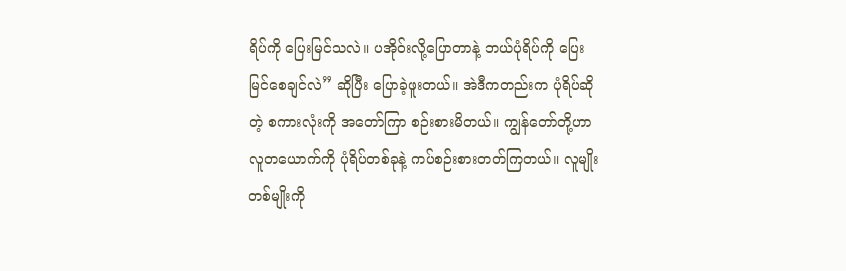ရိပ်ကို ပြေးမြင်သလဲ။ ပအိုဝ်းလို့ပြောတာနဲ့ ဘယ်ပုံရိပ်ကို ပြေးမြင်စေချင်လဲ” ဆိုပြီး ပြောခဲ့ဖူးတယ်။ အဲဒီကတည်းက ပုံရိပ်ဆိုတဲ့ စကားလုံးကို အတော်ကြာ စဉ်းစားမိတယ်။ ကျွန်တော်တို့ဟာ လူတယောက်ကို ပုံရိပ်တစ်ခုနဲ့ ကပ်စဉ်းစားတတ်ကြတယ်။ လူမျိုးတစ်မျိုးကို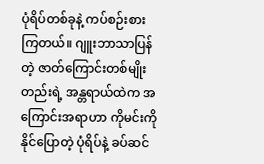ပုံရိပ်တစ်ခုနဲ့ ကပ်စဉ်းစားကြတယ်။ ဂျူးဘာသာပြန်တဲ့ ဇာတ်ကြောင်းတစ်မျိုးတည်းရဲ့ အန္တရာယ်ထဲက အကြောင်းအရာဟာ ကိုမင်းကိုနိုင်ပြောတဲ့ ပုံရိပ်နဲ့ ခပ်ဆင်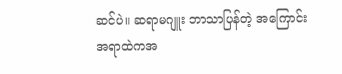ဆင်ပဲ။ ဆရာမဂျူး ဘာသာပြန်တဲ့ အကြောင်းအရာထဲကအ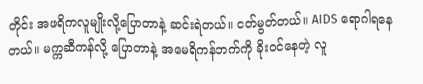တိုင်း အဖရိကလူမျိုးလို့ပြောတာနဲ့ ဆင်းရဲတယ်။ ငတ်မွတ်တယ်။ AIDS ရောဂါရနေတယ်။ မက္ကဆီကန်လို့ ပြောတာနဲ့ အမေရိကန်ဘက်ကို ခိုးဝင်နေတဲ့ လူ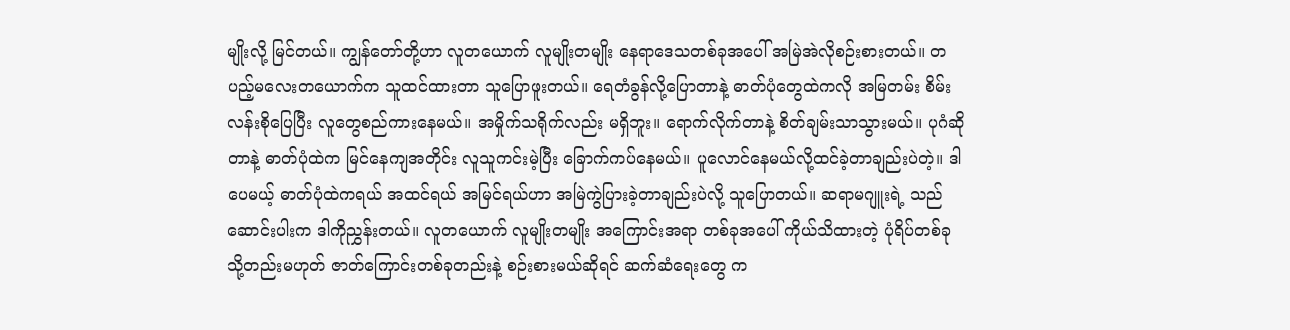မျိုးလို့ မြင်တယ်။ ကျွန်တော်တို့ဟာ လူတယောက် လူမျိုးတမျိုး နေရာဒေသတစ်ခုအပေါ် အမြဲအဲလိုစဉ်းစားတယ်။ တပည့်မလေးတယောက်က သူထင်ထားတာ သူပြောဖူးတယ်။ ရေတံခွန်လို့ပြောတာနဲ့ ဓာတ်ပုံတွေထဲကလို အမြတမ်း စိမ်းလန်းစိုပြေပြီး လူတွေစည်ကားနေမယ်။ အမှိုက်သရိုက်လည်း မရှိဘူး။ ရောက်လိုက်တာနဲ့ စိတ်ချမ်းသာသွားမယ်။ ပုဂံဆိုတာနဲ့ ဓာတ်ပုံထဲက မြင်နေကျအတိုင်း လူသူကင်းမဲ့ပြီး ခြောက်ကပ်နေမယ်။ ပူလောင်နေမယ်လို့ထင်ခဲ့တာချည်းပဲတဲ့။ ဒါပေမယ့် ဓာတ်ပုံထဲကရယ် အထင်ရယ် အမြင်ရယ်ဟာ အမြဲကွဲပြားခဲ့တာချည်းပဲလို့ သူပြောတယ်။ ဆရာမဂျူးရဲ့ သည်ဆောင်းပါးက ဒါကိုညွှန်းတယ်။ လူတယောက် လူမျိုးတမျိုး အကြောင်းအရာ တစ်ခုအပေါ် ကိုယ်သိထားတဲ့ ပုံရိပ်တစ်ခု သို့တည်းမဟုတ် ဇာတ်ကြောင်းတစ်ခုတည်းနဲ့ စဉ်းစားမယ်ဆိုရင် ဆက်ဆံရေးတွေ က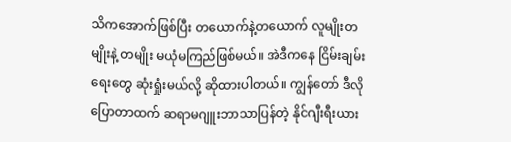သိကအောက်ဖြစ်ပြီး တယောက်နဲ့တယောက် လူမျိုးတမျိုးနဲ့ တမျိုး မယုံမကြည်ဖြစ်မယ်။ အဲဒီကနေ ငြိမ်းချမ်းရေးတွေ ဆုံးရှုံးမယ်လို့ ဆိုထားပါတယ်။ ကျွန်တော် ဒီလိုပြောတာထက် ဆရာမဂျူးဘာသာပြန်တဲ့ နိုင်ဂျီးရီးယား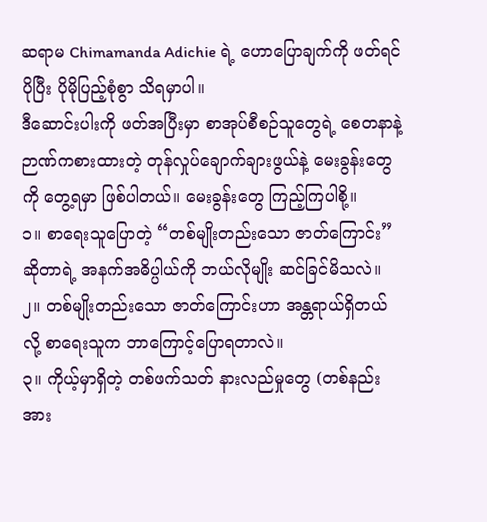ဆရာမ Chimamanda Adichie ရဲ့ ဟောပြောချက်ကို ဖတ်ရင် ပိုပြီး ပိုမိုပြည့်စုံစွာ သိရမှာပါ။
ဒီဆောင်းပါးကို ဖတ်အပြီးမှာ စာအုပ်စီစဉ်သူတွေရဲ့ စေတနာနဲ့ ဉာဏ်ကစားထားတဲ့ တုန်လှုပ်ချောက်ချားဖွယ်နဲ့ မေးခွန်းတွေကို တွေ့ရမှာ ဖြစ်ပါတယ်။ မေးခွန်းတွေ ကြည့်ကြပါစို့။
၁။ စာရေးသူပြောတဲ့ “တစ်မျိုးတည်းသော ဇာတ်ကြောင်း” ဆိုတာရဲ့ အနက်အဓိပ္ပါယ်ကို ဘယ်လိုမျိုး ဆင်ခြင်မိသလဲ။
၂။ တစ်မျိုးတည်းသော ဇာတ်ကြောင်းဟာ အန္တရာယ်ရှိတယ်လို့ စာရေးသူက ဘာကြောင့်ပြောရတာလဲ။
၃။ ကိုယ့်မှာရှိတဲ့ တစ်ဖက်သတ် နားလည်မှုတွေ (တစ်နည်းအား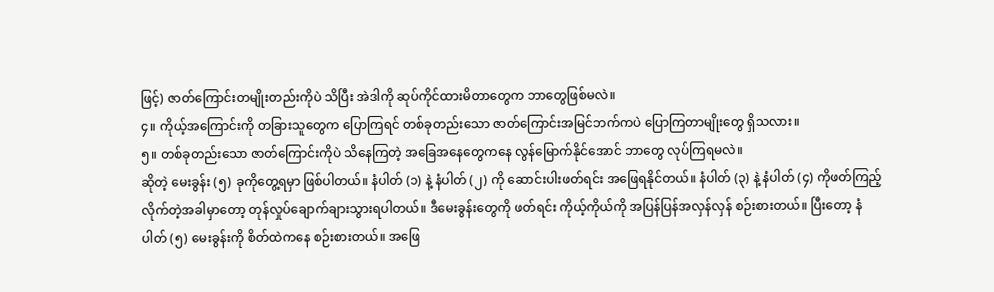ဖြင့်) ဇာတ်ကြောင်းတမျိုးတည်းကိုပဲ သိပြီး အဲဒါကို ဆုပ်ကိုင်ထားမိတာတွေက ဘာတွေဖြစ်မလဲ။
၄။ ကိုယ့်အကြောင်းကို တခြားသူတွေက ပြောကြရင် တစ်ခုတည်းသော ဇာတ်ကြောင်းအမြင်ဘက်ကပဲ ပြောကြတာမျိုးတွေ ရှိသလား။
၅။ တစ်ခုတည်းသော ဇာတ်ကြောင်းကိုပဲ သိနေကြတဲ့ အခြေအနေတွေကနေ လွန်မြောက်နိုင်အောင် ဘာတွေ လုပ်ကြရမလဲ။
ဆိုတဲ့ မေးခွန်း (၅) ခုကိုတွေ့ရမှာ ဖြစ်ပါတယ်။ နံပါတ် (၁) နဲ့ နံပါတ် (၂) ကို ဆောင်းပါးဖတ်ရင်း အဖြေရနိုင်တယ်။ နံပါတ် (၃) နဲ့ နံပါတ် (၄) ကိုဖတ်ကြည့်လိုက်တဲ့အခါမှာတော့ တုန်လှုပ်ချောက်ချားသွားရပါတယ်။ ဒီမေးခွန်းတွေကို ဖတ်ရင်း ကိုယ့်ကိုယ်ကို အပြန်ပြန်အလှန်လှန် စဉ်းစားတယ်။ ပြီးတော့ နံပါတ် (၅) မေးခွန်းကို စိတ်ထဲကနေ စဉ်းစားတယ်။ အဖြေ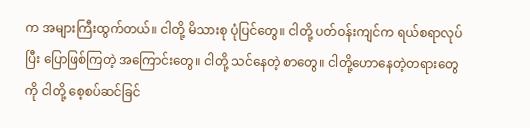က အများကြီးထွက်တယ်။ ငါတို့ မိသားစု ပုံပြင်တွေ။ ငါတို့ ပတ်ဝန်းကျင်က ရယ်စရာလုပ်ပြီး ပြောဖြစ်ကြတဲ့ အကြောင်းတွေ။ ငါတို့ သင်နေတဲ့ စာတွေ။ ငါတို့ဟောနေတဲ့တရားတွေကို ငါတို့ စေ့စပ်ဆင်ခြင်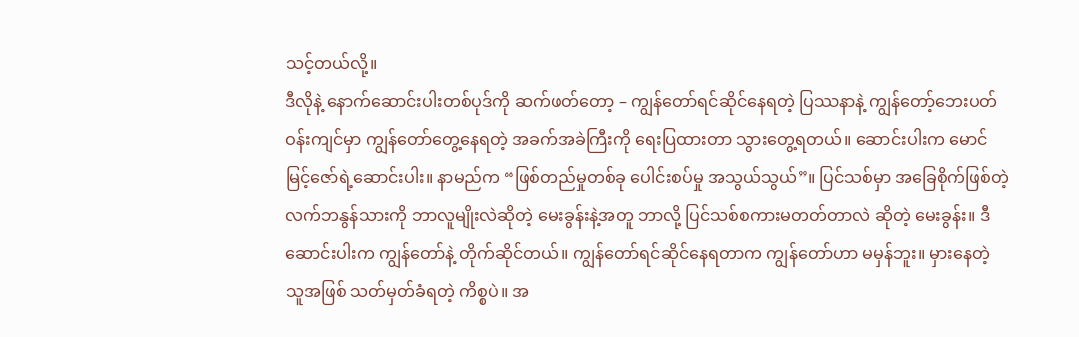သင့်တယ်လို့။
ဒီလိုနဲ့ နောက်ဆောင်းပါးတစ်ပုဒ်ကို ဆက်ဖတ်တော့ – ကျွန်တော်ရင်ဆိုင်နေရတဲ့ ပြဿနာနဲ့ ကျွန်တော့်ဘေးပတ်ဝန်းကျင်မှာ ကျွန်တော်တွေ့နေရတဲ့ အခက်အခဲကြီးကို ရေးပြထားတာ သွားတွေ့ရတယ်။ ဆောင်းပါးက မောင်မြင့်ဇော်ရဲ့ဆောင်းပါး။ နာမည်က “ဖြစ်တည်မှုတစ်ခု ပေါင်းစပ်မှု အသွယ်သွယ်”။ ပြင်သစ်မှာ အခြေစိုက်ဖြစ်တဲ့ လက်ဘနွန်သားကို ဘာလူမျိုးလဲဆိုတဲ့ မေးခွန်းနဲ့အတူ ဘာလို့ ပြင်သစ်စကားမတတ်တာလဲ ဆိုတဲ့ မေးခွန်း။ ဒီဆောင်းပါးက ကျွန်တော်နဲ့ တိုက်ဆိုင်တယ်။ ကျွန်တော်ရင်ဆိုင်နေရတာက ကျွန်တော်ဟာ မမှန်ဘူး။ မှားနေတဲ့ သူအဖြစ် သတ်မှတ်ခံရတဲ့ ကိစ္စပဲ။ အ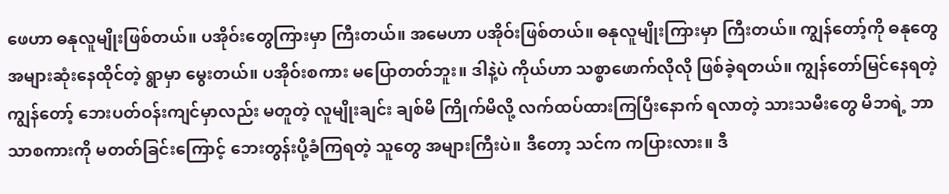ဖေဟာ ဓနုလူမျိုးဖြစ်တယ်။ ပအိုဝ်းတွေကြားမှာ ကြီးတယ်။ အမေဟာ ပအိုဝ်းဖြစ်တယ်။ ဓနုလူမျိုးကြားမှာ ကြီးတယ်။ ကျွန်တော့်ကို ဓနုတွေအများဆုံးနေထိုင်တဲ့ ရွာမှာ မွေးတယ်။ ပအိုဝ်းစကား မပြောတတ်ဘူး။ ဒါနဲ့ပဲ ကိုယ်ဟာ သစ္စာဖောက်လိုလို ဖြစ်ခဲ့ရတယ်။ ကျွန်တော်မြင်နေရတဲ့ ကျွန်တော့် ဘေးပတ်ဝန်းကျင်မှာလည်း မတူတဲ့ လူမျိုးချင်း ချစ်မိ ကြိုက်မိလို့ လက်ထပ်ထားကြပြီးနောက် ရလာတဲ့ သားသမီးတွေ မိဘရဲ့ ဘာသာစကားကို မတတ်ခြင်းကြောင့် ဘေးတွန်းပို့ခံကြရတဲ့ သူတွေ အများကြီးပဲ။ ဒီတော့ သင်က ကပြားလား။ ဒီ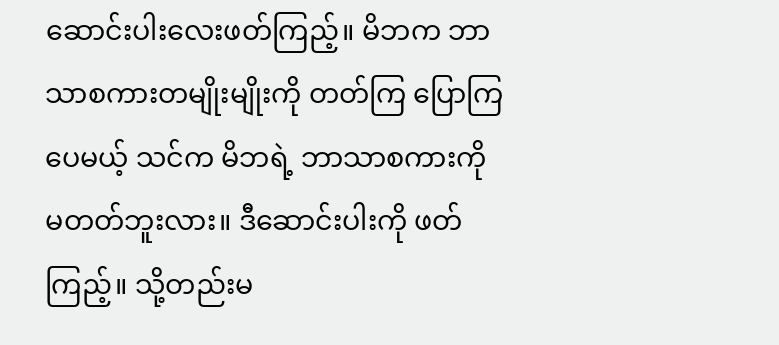ဆောင်းပါးလေးဖတ်ကြည့်။ မိဘက ဘာသာစကားတမျိုးမျိုးကို တတ်ကြ ပြောကြပေမယ့် သင်က မိဘရဲ့ ဘာသာစကားကို မတတ်ဘူးလား။ ဒီဆောင်းပါးကို ဖတ်ကြည့်။ သို့တည်းမ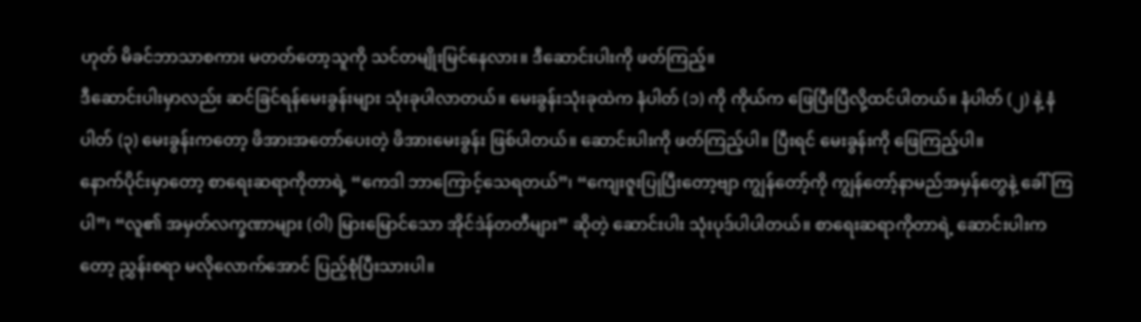ဟုတ် မိခင်ဘာသာစကား မတတ်တော့သူကို သင်တမျိုးမြင်နေလား။ ဒီဆောင်းပါးကို ဖတ်ကြည့်။
ဒီဆောင်းပါးမှာလည်း ဆင်ခြင်ရန်မေးခွန်းများ သုံးခုပါလာတယ်။ မေးခွန်းသုံးခုထဲက နံပါတ် (၁) ကို ကိုယ်က ဖြေပြီးပြီလို့ထင်ပါတယ်။ နံပါတ် (၂) နဲ့ နံပါတ် (၃) မေးခွန်းကတော့ ဖိအားအတော်ပေးတဲ့ ဖိအားမေးခွန်း ဖြစ်ပါတယ်။ ဆောင်းပါးကို ဖတ်ကြည့်ပါ။ ပြီးရင် မေးခွန်းကို ဖြေကြည့်ပါ။
နောက်ပိုင်းမှာတော့ စာရေးဆရာကိုတာရဲ့ “ကေဒါ ဘာကြောင့်သေရတယ်”၊ “ကျေးဇူးပြုပြီးတော့ဗျာ ကျွန်တော့်ကို ကျွန်တော့်နာမည်အမှန်တွေနဲ့ ခေါ်ကြပါ”၊ “လူ၏ အမှတ်လက္ခဏာများ (ဝါ) မြားမြောင်သော အိုင်ဒဲန်တတီများ” ဆိုတဲ့ ဆောင်းပါး သုံးပုဒ်ပါပါတယ်။ စာရေးဆရာကိုတာရဲ့ ဆောင်းပါးကတော့ ညွှန်းစရာ မလိုလောက်အောင် ပြည့်စုံပြီးသားပါ။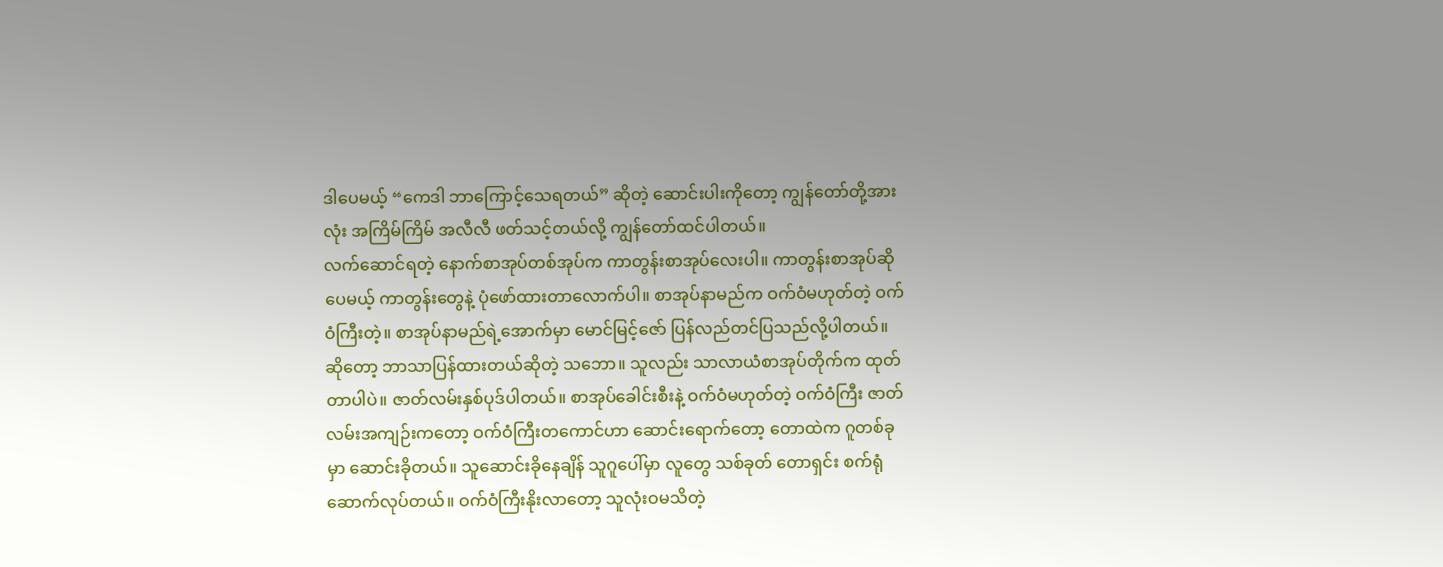ဒါပေမယ့် “ကေဒါ ဘာကြောင့်သေရတယ်” ဆိုတဲ့ ဆောင်းပါးကိုတော့ ကျွန်တော်တို့အားလုံး အကြိမ်ကြိမ် အလီလီ ဖတ်သင့်တယ်လို့ ကျွန်တော်ထင်ပါတယ်။
လက်ဆောင်ရတဲ့ နောက်စာအုပ်တစ်အုပ်က ကာတွန်းစာအုပ်လေးပါ။ ကာတွန်းစာအုပ်ဆိုပေမယ့် ကာတွန်းတွေနဲ့ ပုံဖော်ထားတာလောက်ပါ။ စာအုပ်နာမည်က ဝက်ဝံမဟုတ်တဲ့ ဝက်ဝံကြီးတဲ့။ စာအုပ်နာမည်ရဲ့အောက်မှာ မောင်မြင့်ဇော် ပြန်လည်တင်ပြသည်လို့ပါတယ်။ ဆိုတော့ ဘာသာပြန်ထားတယ်ဆိုတဲ့ သဘော။ သူလည်း သာလာယံစာအုပ်တိုက်က ထုတ်တာပါပဲ။ ဇာတ်လမ်းနှစ်ပုဒ်ပါတယ်။ စာအုပ်ခေါင်းစီးနဲ့ ဝက်ဝံမဟုတ်တဲ့ ဝက်ဝံကြီး ဇာတ်လမ်းအကျဉ်းကတော့ ဝက်ဝံကြီးတကောင်ဟာ ဆောင်းရောက်တော့ တောထဲက ဂူတစ်ခုမှာ ဆောင်းခိုတယ်။ သူဆောင်းခိုနေချိန် သူဂူပေါ်မှာ လူတွေ သစ်ခုတ် တောရှင်း စက်ရုံဆောက်လုပ်တယ်။ ဝက်ဝံကြီးနိုးလာတော့ သူလုံးဝမသိတဲ့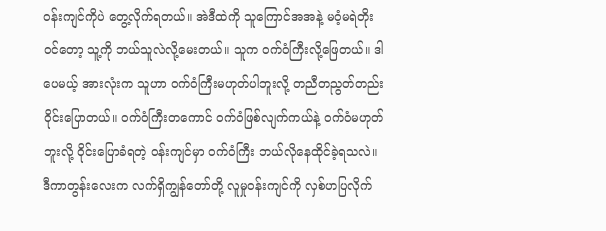ဝန်းကျင်ကိုပဲ တွေ့လိုက်ရတယ်။ အဲဒီထဲကို သူကြောင်အအနဲ့ မဝံ့မရဲတိုးဝင်တော့ သူ့ကို ဘယ်သူလဲလို့မေးတယ်။ သူက ဝက်ဝံကြီးလို့ဖြေတယ်။ ဒါပေမယ့် အားလုံးက သူဟာ ဝက်ဝံကြီးမဟုတ်ပါဘူးလို့ တညီတညွတ်တည်း ဝိုင်းပြောတယ်။ ဝက်ဝံကြီးတကောင် ဝက်ဝံဖြစ်လျက်ကယ်နဲ့ ဝက်ဝံမဟုတ်ဘူးလို့ ဝိုင်းပြောခံရတဲ့ ဝန်းကျင်မှာ ဝက်ဝံကြီး ဘယ်လိုနေထိုင်ခဲ့ရသလဲ။ ဒီကာတွန်းလေးက လက်ရှိကျွန်တော်တို့ လူမှုဝန်းကျင်ကို လှစ်ဟပြလိုက်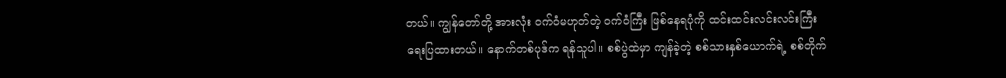တယ်။ ကျွန်တော်တို့ အားလုံး ဝက်ဝံမဟုတ်တဲ့ ဝက်ဝံကြီး ဖြစ်နေရပုံကို ထင်းထင်းလင်းလင်းကြီး ရေးပြထားတယ်။ နောက်တစ်ပုဒ်က ရန်သူပါ။ စစ်ပွဲထဲမှာ ကျန်ခဲ့တဲ့ စစ်သားနှစ်ယောက်ရဲ့ စစ်တိုက်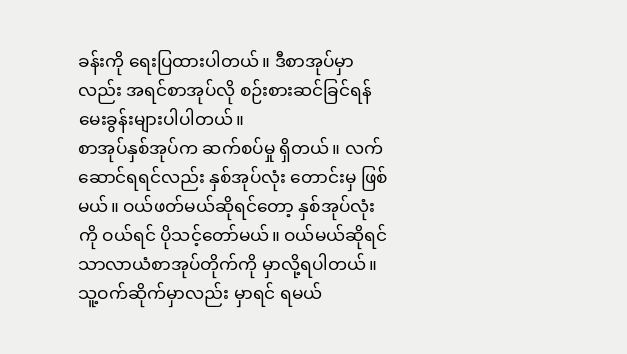ခန်းကို ရေးပြထားပါတယ်။ ဒီစာအုပ်မှာလည်း အရင်စာအုပ်လို စဉ်းစားဆင်ခြင်ရန် မေးခွန်းများပါပါတယ်။
စာအုပ်နှစ်အုပ်က ဆက်စပ်မှု ရှိတယ်။ လက်ဆောင်ရရင်လည်း နှစ်အုပ်လုံး တောင်းမှ ဖြစ်မယ်။ ဝယ်ဖတ်မယ်ဆိုရင်တော့ နှစ်အုပ်လုံးကို ဝယ်ရင် ပိုသင့်တော်မယ်။ ဝယ်မယ်ဆိုရင် သာလာယံစာအုပ်တိုက်ကို မှာလို့ရပါတယ်။ သူ့ဝက်ဆိုက်မှာလည်း မှာရင် ရမယ်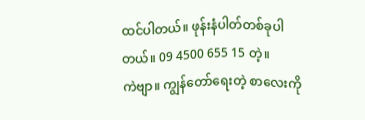ထင်ပါတယ်။ ဖုန်းနံပါတ်တစ်ခုပါတယ်။ 09 4500 655 15 တဲ့။
ကဲဗျာ။ ကျွန်တော်ရေးတဲ့ စာလေးကို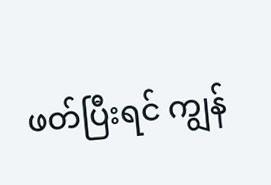ဖတ်ပြီးရင် ကျွန်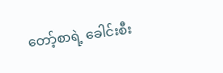တော့်စာရဲ့ ခေါင်းစီး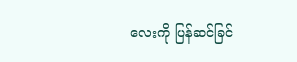လေးကို ပြန်ဆင်ခြင်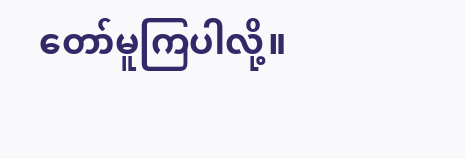တော်မူကြပါလို့။